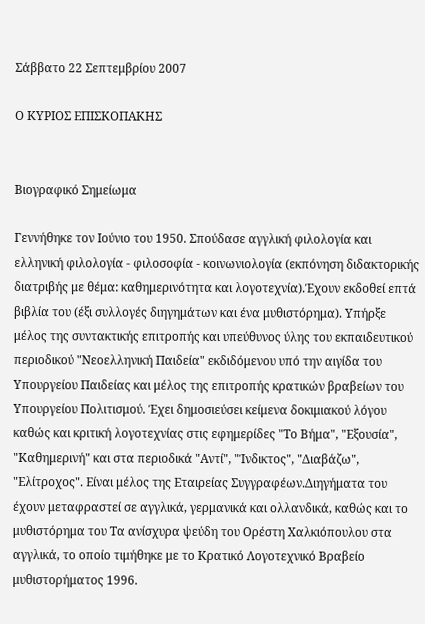Σάββατο 22 Σεπτεμβρίου 2007

Ο ΚΥΡΙΟΣ ΕΠΙΣΚΟΠΑΚΗΣ


Βιογραφικό Σημείωμα

Γεννήθηκε τον Ιούνιο του 1950. Σπούδασε αγγλική φιλολογία και ελληνική φιλολογία - φιλοσοφία - κοινωνιολογία (εκπόνηση διδακτορικής διατριβής με θέμα: καθημερινότητα και λογοτεχνία).Έχουν εκδοθεί επτά βιβλία του (έξι συλλογές διηγημάτων και ένα μυθιστόρημα). Υπήρξε μέλος της συντακτικής επιτροπής και υπεύθυνος ύλης του εκπαιδευτικού περιοδικού "Νεοελληνική Παιδεία" εκδιδόμενου υπό την αιγίδα του Υπουργείου Παιδείας και μέλος της επιτροπής κρατικών βραβείων του Υπουργείου Πολιτισμού. Έχει δημοσιεύσει κείμενα δοκιμιακού λόγου καθώς και κριτική λογοτεχνίας στις εφημερίδες "Το Βήμα", "Εξουσία", "Καθημερινή" και στα περιοδικά "Αντί", "Ίνδικτος", "Διαβάζω", "Ελίτροχος". Είναι μέλος της Εταιρείας Συγγραφέων.Διηγήματα του έχουν μεταφραστεί σε αγγλικά, γερμανικά και ολλανδικά, καθώς και το μυθιστόρημα του Τα ανίσχυρα ψεύδη του Ορέστη Χαλκιόπουλου στα αγγλικά, το οποίο τιμήθηκε με το Κρατικό Λογοτεχνικό Βραβείο μυθιστορήματος 1996.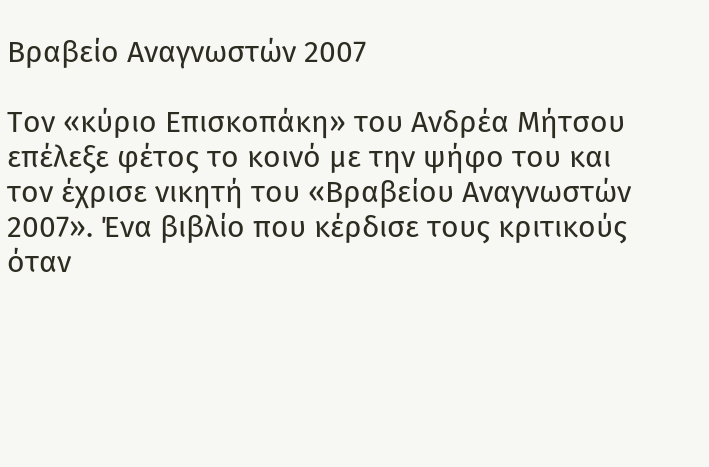Βραβείο Αναγνωστών 2007

Τον «κύριο Επισκοπάκη» του Ανδρέα Μήτσου επέλεξε φέτος το κοινό με την ψήφο του και τον έχρισε νικητή του «Βραβείου Αναγνωστών 2007». Ένα βιβλίο που κέρδισε τους κριτικούς όταν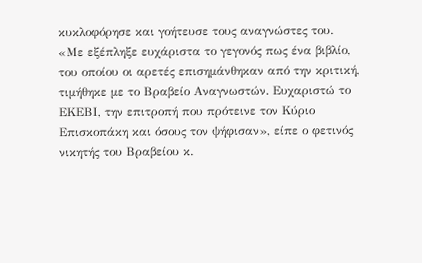κυκλοφόρησε και γοήτευσε τους αναγνώστες του.
«Με εξέπληξε ευχάριστα το γεγονός πως ένα βιβλίο, του οποίου οι αρετές επισημάνθηκαν από την κριτική, τιμήθηκε με το Βραβείο Αναγνωστών. Ευχαριστώ το ΕΚΕΒΙ, την επιτροπή που πρότεινε τον Κύριο Επισκοπάκη και όσους τον ψήφισαν», είπε ο φετινός νικητής του Βραβείου κ.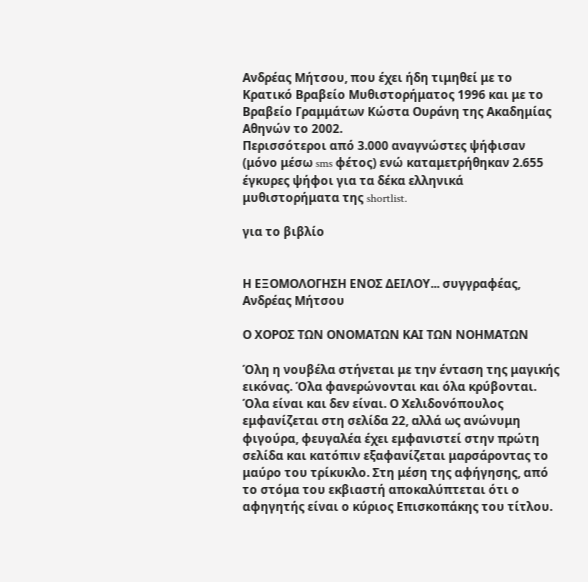Ανδρέας Μήτσου, που έχει ήδη τιμηθεί με το Κρατικό Βραβείο Μυθιστορήματος 1996 και με το Βραβείο Γραμμάτων Κώστα Ουράνη της Ακαδημίας Αθηνών το 2002.
Περισσότεροι από 3.000 αναγνώστες ψήφισαν (μόνο μέσω sms φέτος) ενώ καταμετρήθηκαν 2.655 έγκυρες ψήφοι για τα δέκα ελληνικά μυθιστορήματα της shortlist.

για το βιβλίο


Η ΕΞΟΜΟΛΟΓΗΣΗ ΕΝΟΣ ΔΕΙΛΟΥ... συγγραφέας, Ανδρέας Μήτσου

Ο ΧΟΡΟΣ ΤΩΝ ΟΝΟΜΑΤΩΝ ΚΑΙ ΤΩΝ ΝΟΗΜΑΤΩΝ

Όλη η νουβέλα στήνεται με την ένταση της μαγικής εικόνας. Όλα φανερώνονται και όλα κρύβονται. Όλα είναι και δεν είναι. Ο Χελιδονόπουλος εμφανίζεται στη σελίδα 22, αλλά ως ανώνυμη φιγούρα, φευγαλέα έχει εμφανιστεί στην πρώτη σελίδα και κατόπιν εξαφανίζεται μαρσάροντας το μαύρο του τρίκυκλο. Στη μέση της αφήγησης, από το στόμα του εκβιαστή αποκαλύπτεται ότι ο αφηγητής είναι ο κύριος Επισκοπάκης του τίτλου.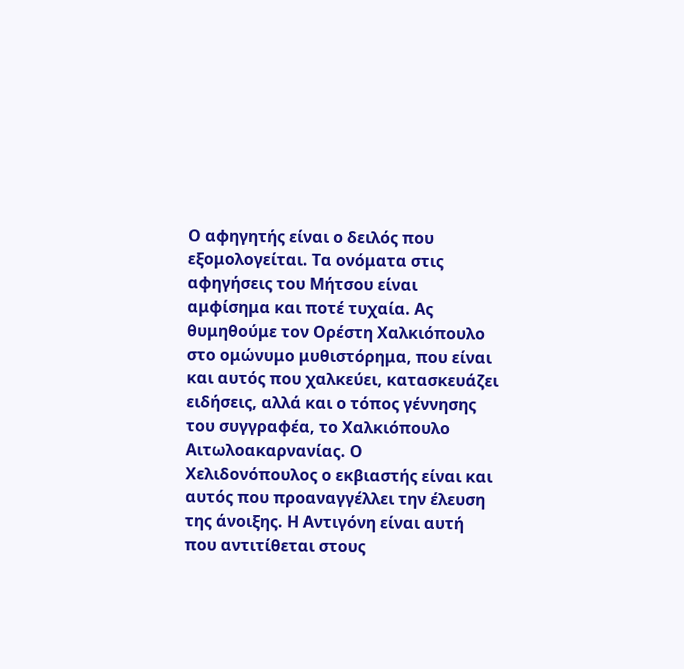Ο αφηγητής είναι ο δειλός που εξομολογείται. Τα ονόματα στις αφηγήσεις του Μήτσου είναι αμφίσημα και ποτέ τυχαία. Ας θυμηθούμε τον Ορέστη Χαλκιόπουλο στο ομώνυμο μυθιστόρημα, που είναι και αυτός που χαλκεύει, κατασκευάζει ειδήσεις, αλλά και ο τόπος γέννησης του συγγραφέα, το Χαλκιόπουλο Αιτωλοακαρνανίας. Ο Χελιδονόπουλος ο εκβιαστής είναι και αυτός που προαναγγέλλει την έλευση της άνοιξης. Η Αντιγόνη είναι αυτή που αντιτίθεται στους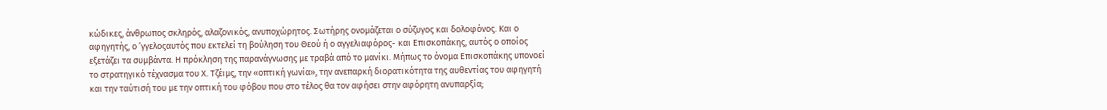κώδικες, άνθρωπος σκληρός, αλαζονικός, ανυποχώρητος. Σωτήρης ονομάζεται ο σύζυγος και δολοφόνος. Και ο αφηγητής, ο ʼγγελοςαυτός που εκτελεί τη βούληση του Θεού ή ο αγγελιαφόρος- και Επισκοπάκης, αυτός ο οποίος εξετάζει τα συμβάντα. Η πρόκληση της παρανάγνωσης με τραβά από το μανίκι. Μήπως το όνομα Επισκοπάκης υπονοεί το στρατηγικό τέχνασμα του Χ. Τζέιμς, την «οπτική γωνία», την ανεπαρκή διορατικότητα της αυθεντίας του αφηγητή και την ταύτισή του με την οπτική του φόβου που στο τέλος θα τον αφήσει στην αφόρητη ανυπαρξία;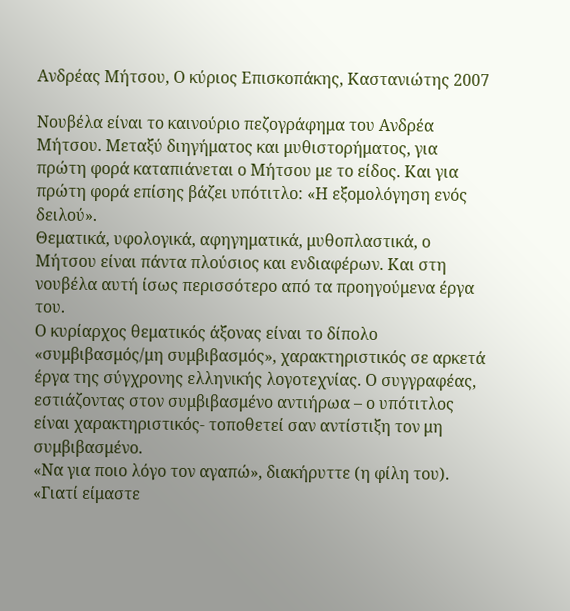Ανδρέας Μήτσου, Ο κύριος Επισκοπάκης, Καστανιώτης 2007

Νουβέλα είναι το καινούριο πεζογράφημα του Ανδρέα Μήτσου. Μεταξύ διηγήματος και μυθιστορήματος, για πρώτη φορά καταπιάνεται ο Μήτσου με το είδος. Και για πρώτη φορά επίσης βάζει υπότιτλο: «Η εξομολόγηση ενός δειλού».
Θεματικά, υφολογικά, αφηγηματικά, μυθοπλαστικά, ο Μήτσου είναι πάντα πλούσιος και ενδιαφέρων. Και στη νουβέλα αυτή ίσως περισσότερο από τα προηγούμενα έργα του.
Ο κυρίαρχος θεματικός άξονας είναι το δίπολο «συμβιβασμός/μη συμβιβασμός», χαρακτηριστικός σε αρκετά έργα της σύγχρονης ελληνικής λογοτεχνίας. Ο συγγραφέας, εστιάζοντας στον συμβιβασμένο αντιήρωα – ο υπότιτλος είναι χαρακτηριστικός- τοποθετεί σαν αντίστιξη τον μη συμβιβασμένο.
«Να για ποιο λόγο τον αγαπώ», διακήρυττε (η φίλη του). «Γιατί είμαστε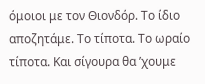όμοιοι με τον Θιονδόρ. Το ίδιο αποζητάμε. Το τίποτα. Το ωραίο τίποτα. Και σίγουρα θα ’χουμε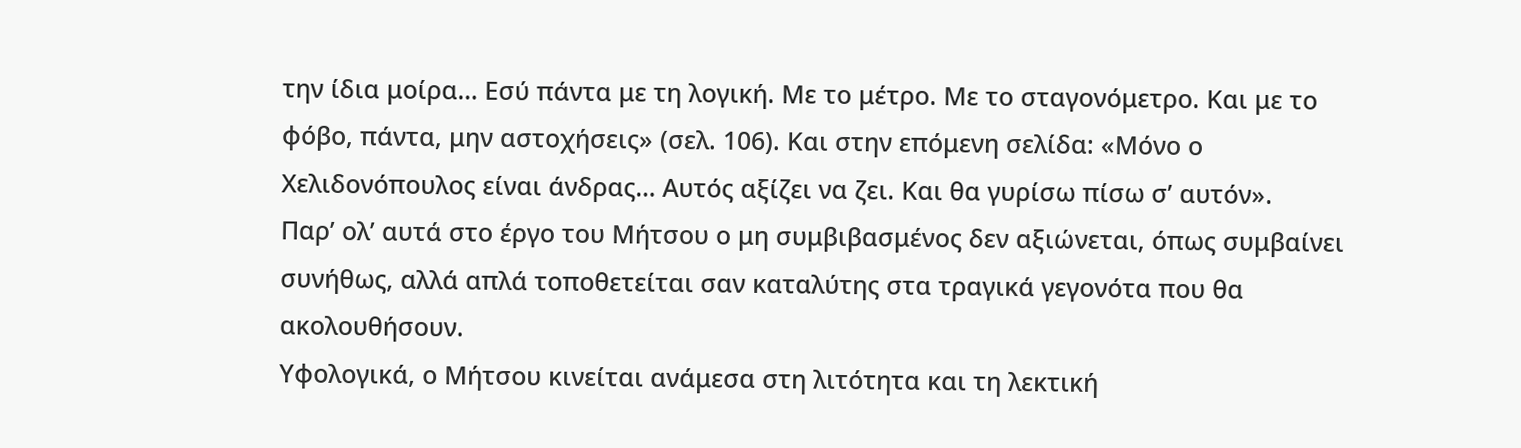την ίδια μοίρα… Εσύ πάντα με τη λογική. Με το μέτρο. Με το σταγονόμετρο. Και με το φόβο, πάντα, μην αστοχήσεις» (σελ. 106). Και στην επόμενη σελίδα: «Μόνο ο Χελιδονόπουλος είναι άνδρας… Αυτός αξίζει να ζει. Και θα γυρίσω πίσω σ’ αυτόν».
Παρ’ ολ’ αυτά στο έργο του Μήτσου ο μη συμβιβασμένος δεν αξιώνεται, όπως συμβαίνει συνήθως, αλλά απλά τοποθετείται σαν καταλύτης στα τραγικά γεγονότα που θα ακολουθήσουν.
Υφολογικά, ο Μήτσου κινείται ανάμεσα στη λιτότητα και τη λεκτική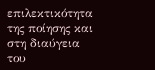επιλεκτικότητα της ποίησης και στη διαύγεια του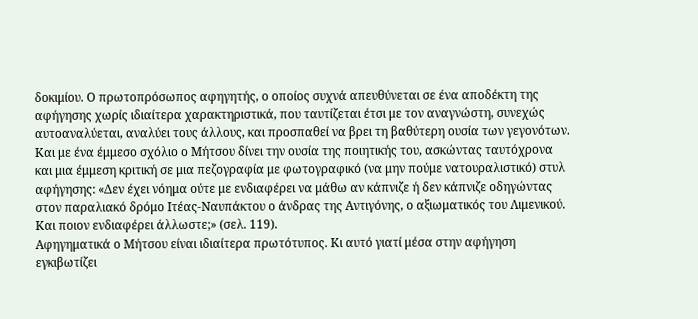δοκιμίου. Ο πρωτοπρόσωπος αφηγητής, ο οποίος συχνά απευθύνεται σε ένα αποδέκτη της αφήγησης χωρίς ιδιαίτερα χαρακτηριστικά, που ταυτίζεται έτσι με τον αναγνώστη, συνεχώς αυτοαναλύεται, αναλύει τους άλλους, και προσπαθεί να βρει τη βαθύτερη ουσία των γεγονότων. Και με ένα έμμεσο σχόλιο ο Μήτσου δίνει την ουσία της ποιητικής του, ασκώντας ταυτόχρονα και μια έμμεση κριτική σε μια πεζογραφία με φωτογραφικό (να μην πούμε νατουραλιστικό) στυλ αφήγησης: «Δεν έχει νόημα ούτε με ενδιαφέρει να μάθω αν κάπνιζε ή δεν κάπνιζε οδηγώντας στον παραλιακό δρόμο Ιτέας-Ναυπάκτου ο άνδρας της Αντιγόνης, ο αξιωματικός του Λιμενικού. Και ποιον ενδιαφέρει άλλωστε;» (σελ. 119).
Αφηγηματικά ο Μήτσου είναι ιδιαίτερα πρωτότυπος. Κι αυτό γιατί μέσα στην αφήγηση εγκιβωτίζει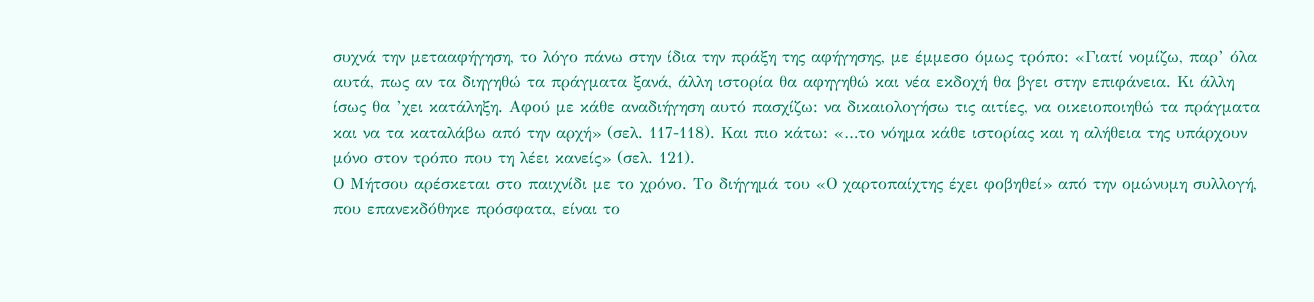συχνά την μετααφήγηση, το λόγο πάνω στην ίδια την πράξη της αφήγησης, με έμμεσο όμως τρόπο: «Γιατί νομίζω, παρ’ όλα αυτά, πως αν τα διηγηθώ τα πράγματα ξανά, άλλη ιστορία θα αφηγηθώ και νέα εκδοχή θα βγει στην επιφάνεια. Κι άλλη ίσως θα ’χει κατάληξη. Αφού με κάθε αναδιήγηση αυτό πασχίζω: να δικαιολογήσω τις αιτίες, να οικειοποιηθώ τα πράγματα και να τα καταλάβω από την αρχή» (σελ. 117-118). Και πιο κάτω: «…το νόημα κάθε ιστορίας και η αλήθεια της υπάρχουν μόνο στον τρόπο που τη λέει κανείς» (σελ. 121).
Ο Μήτσου αρέσκεται στο παιχνίδι με το χρόνο. Το διήγημά του «Ο χαρτοπαίχτης έχει φοβηθεί» από την ομώνυμη συλλογή, που επανεκδόθηκε πρόσφατα, είναι το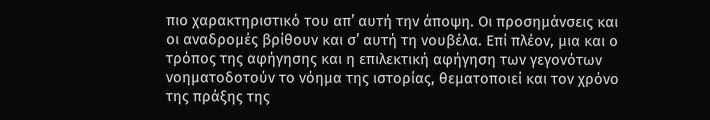πιο χαρακτηριστικό του απ’ αυτή την άποψη. Οι προσημάνσεις και οι αναδρομές βρίθουν και σ’ αυτή τη νουβέλα. Επί πλέον, μια και ο τρόπος της αφήγησης και η επιλεκτική αφήγηση των γεγονότων νοηματοδοτούν το νόημα της ιστορίας, θεματοποιεί και τον χρόνο της πράξης της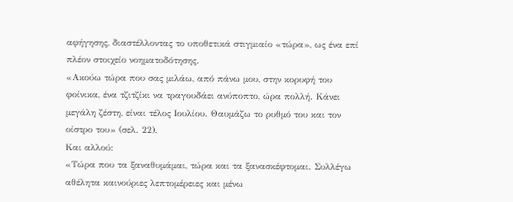αφήγησης, διαστέλλοντας το υποθετικά στιγμιαίο «τώρα», ως ένα επί πλέον στοιχείο νοηματοδότησης.
«Ακούω τώρα που σας μιλάω, από πάνω μου, στην κορυφή του φοίνικα, ένα τζιτζίκι να τραγουδάει ανύποπτο, ώρα πολλή. Κάνει μεγάλη ζέστη, είναι τέλος Ιουλίου. Θαυμάζω το ρυθμό του και τον οίστρο του» (σελ. 22).
Και αλλού:
«Τώρα που τα ξαναθυμάμαι, τώρα και τα ξανασκέφτομαι. Συλλέγω αθέλητα καινούριες λεπτομέρειες και μένω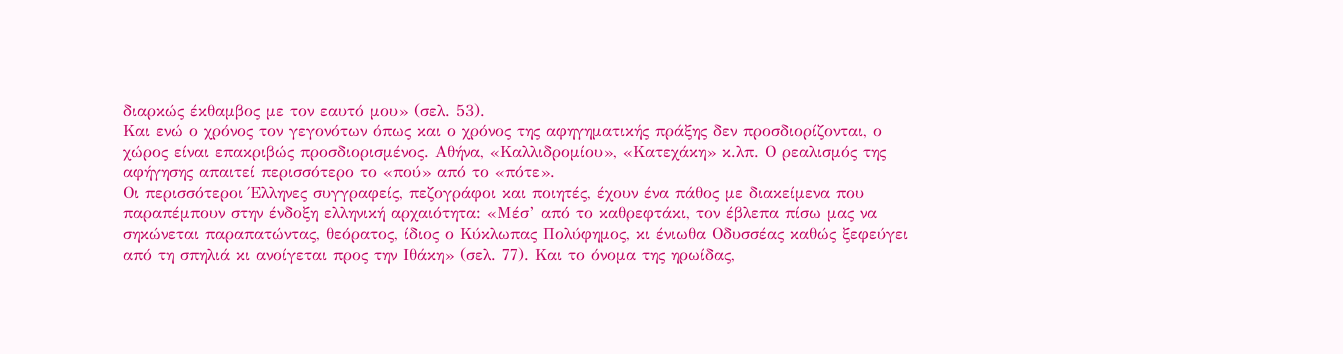διαρκώς έκθαμβος με τον εαυτό μου» (σελ. 53).
Και ενώ ο χρόνος τον γεγονότων όπως και ο χρόνος της αφηγηματικής πράξης δεν προσδιορίζονται, ο χώρος είναι επακριβώς προσδιορισμένος. Αθήνα, «Καλλιδρομίου», «Κατεχάκη» κ.λπ. Ο ρεαλισμός της αφήγησης απαιτεί περισσότερο το «πού» από το «πότε».
Οι περισσότεροι Έλληνες συγγραφείς, πεζογράφοι και ποιητές, έχουν ένα πάθος με διακείμενα που παραπέμπουν στην ένδοξη ελληνική αρχαιότητα: «Μέσ’ από το καθρεφτάκι, τον έβλεπα πίσω μας να σηκώνεται παραπατώντας, θεόρατος, ίδιος ο Κύκλωπας Πολύφημος, κι ένιωθα Οδυσσέας καθώς ξεφεύγει από τη σπηλιά κι ανοίγεται προς την Ιθάκη» (σελ. 77). Και το όνομα της ηρωίδας,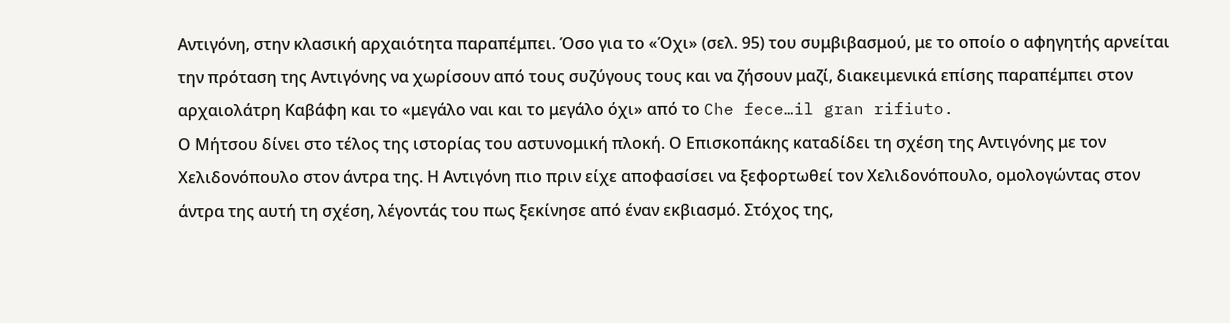Αντιγόνη, στην κλασική αρχαιότητα παραπέμπει. Όσο για το «Όχι» (σελ. 95) του συμβιβασμού, με το οποίο ο αφηγητής αρνείται την πρόταση της Αντιγόνης να χωρίσουν από τους συζύγους τους και να ζήσουν μαζί, διακειμενικά επίσης παραπέμπει στον αρχαιολάτρη Καβάφη και το «μεγάλο ναι και το μεγάλο όχι» από το Che fece…il gran rifiuto.
Ο Μήτσου δίνει στο τέλος της ιστορίας του αστυνομική πλοκή. Ο Επισκοπάκης καταδίδει τη σχέση της Αντιγόνης με τον Χελιδονόπουλο στον άντρα της. Η Αντιγόνη πιο πριν είχε αποφασίσει να ξεφορτωθεί τον Χελιδονόπουλο, ομολογώντας στον άντρα της αυτή τη σχέση, λέγοντάς του πως ξεκίνησε από έναν εκβιασμό. Στόχος της,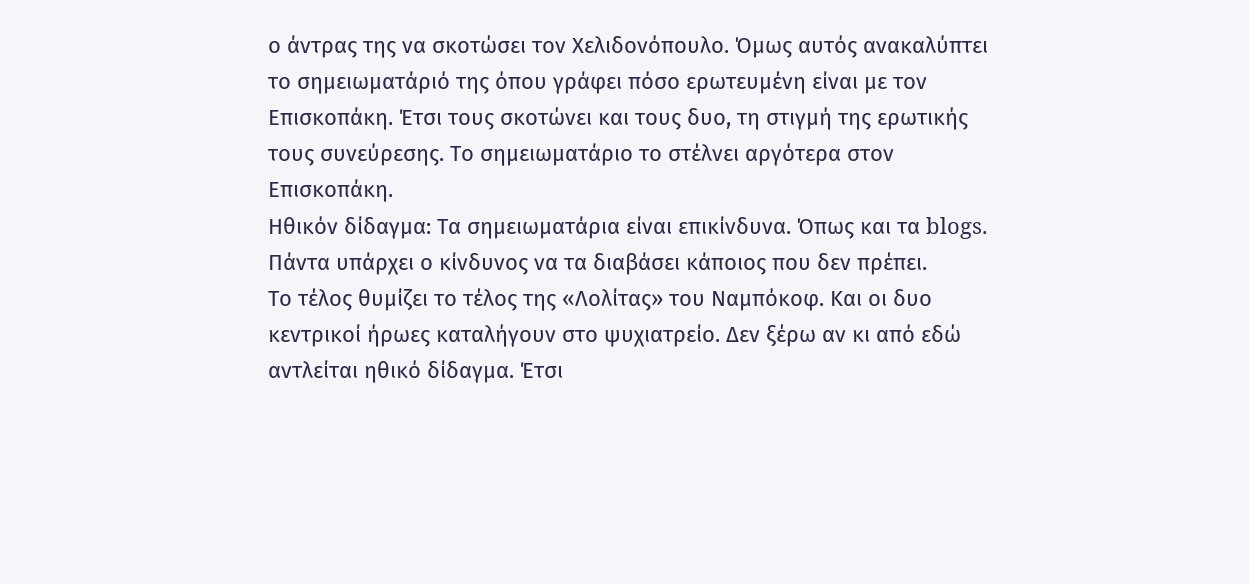ο άντρας της να σκοτώσει τον Χελιδονόπουλο. Όμως αυτός ανακαλύπτει το σημειωματάριό της όπου γράφει πόσο ερωτευμένη είναι με τον Επισκοπάκη. Έτσι τους σκοτώνει και τους δυο, τη στιγμή της ερωτικής τους συνεύρεσης. Το σημειωματάριο το στέλνει αργότερα στον Επισκοπάκη.
Ηθικόν δίδαγμα: Τα σημειωματάρια είναι επικίνδυνα. Όπως και τα blogs. Πάντα υπάρχει ο κίνδυνος να τα διαβάσει κάποιος που δεν πρέπει.
Το τέλος θυμίζει το τέλος της «Λολίτας» του Ναμπόκοφ. Και οι δυο κεντρικοί ήρωες καταλήγουν στο ψυχιατρείο. Δεν ξέρω αν κι από εδώ αντλείται ηθικό δίδαγμα. Έτσι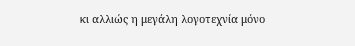κι αλλιώς η μεγάλη λογοτεχνία μόνο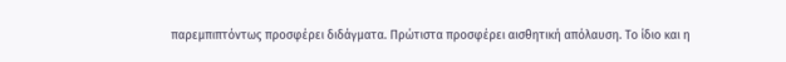παρεμπιπτόντως προσφέρει διδάγματα. Πρώτιστα προσφέρει αισθητική απόλαυση. Το ίδιο και η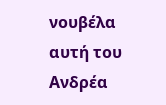νουβέλα αυτή του Ανδρέα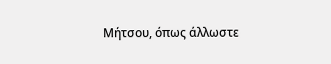Μήτσου, όπως άλλωστε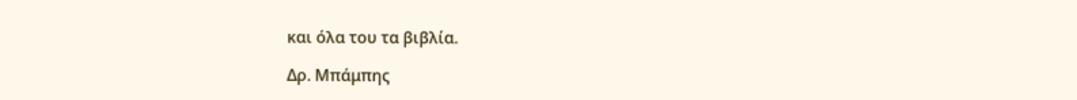και όλα του τα βιβλία.

Δρ. Μπάμπης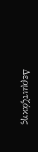Δερμιτζάκης